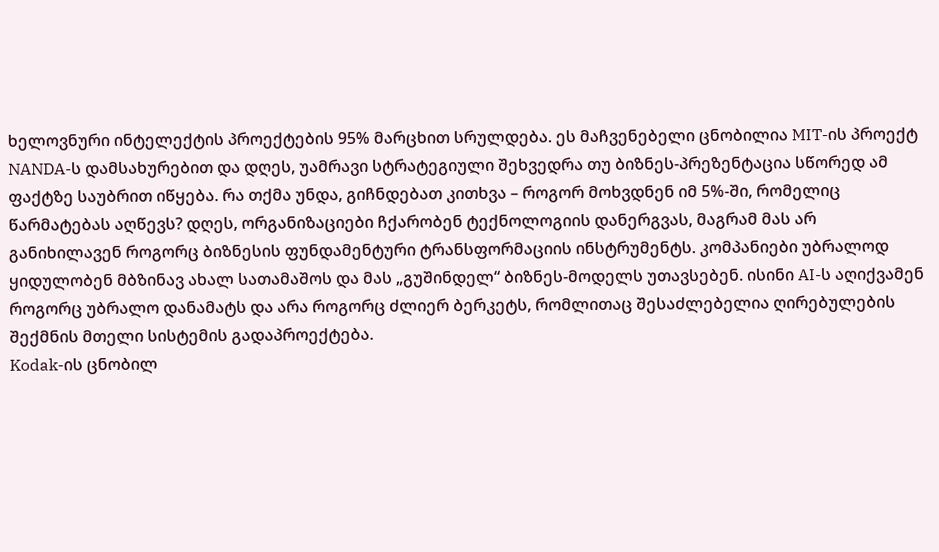ხელოვნური ინტელექტის პროექტების 95% მარცხით სრულდება. ეს მაჩვენებელი ცნობილია MIT-ის პროექტ NANDA-ს დამსახურებით და დღეს, უამრავი სტრატეგიული შეხვედრა თუ ბიზნეს-პრეზენტაცია სწორედ ამ ფაქტზე საუბრით იწყება. რა თქმა უნდა, გიჩნდებათ კითხვა – როგორ მოხვდნენ იმ 5%-ში, რომელიც წარმატებას აღწევს? დღეს, ორგანიზაციები ჩქარობენ ტექნოლოგიის დანერგვას, მაგრამ მას არ განიხილავენ როგორც ბიზნესის ფუნდამენტური ტრანსფორმაციის ინსტრუმენტს. კომპანიები უბრალოდ ყიდულობენ მბზინავ ახალ სათამაშოს და მას „გუშინდელ“ ბიზნეს-მოდელს უთავსებენ. ისინი AI-ს აღიქვამენ როგორც უბრალო დანამატს და არა როგორც ძლიერ ბერკეტს, რომლითაც შესაძლებელია ღირებულების შექმნის მთელი სისტემის გადაპროექტება.
Kodak-ის ცნობილ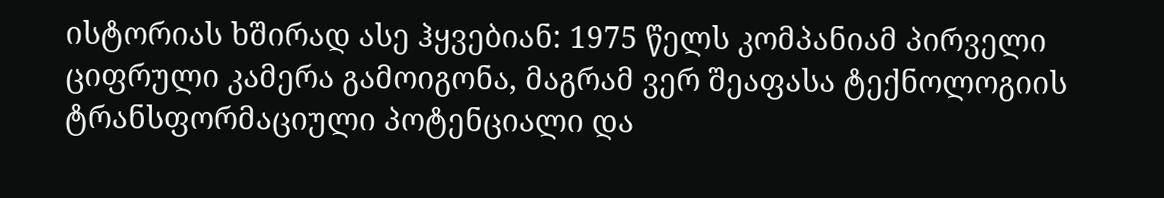ისტორიას ხშირად ასე ჰყვებიან: 1975 წელს კომპანიამ პირველი ციფრული კამერა გამოიგონა, მაგრამ ვერ შეაფასა ტექნოლოგიის ტრანსფორმაციული პოტენციალი და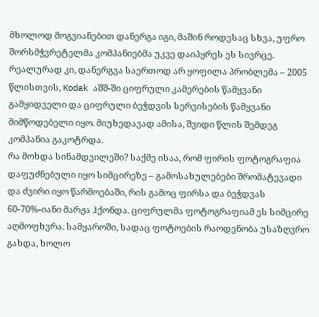მხოლოდ მოგვიანებით დანერგა იგი, მაშინ როდესაც სხვა, უფრო შორსმჭვრეტელმა კომპანიებმა უკვე დაიპყრეს ეს სივრცე. რეალურად კი, დანერგვა საერთოდ არ ყოფილა პრობლემა – 2005 წლისთვის, Kodak აშშ-ში ციფრული კამერების წამყვანი გამყიდველი და ციფრული ბეჭდვის სერვისების წამყვანი მიმწოდებელი იყო. მიუხედავად ამისა, შვიდი წლის შემდეგ კომპანია გაკოტრდა.
რა მოხდა სინამდვილეში? საქმე ისაა, რომ ფირის ფოტოგრაფია დაფუძნებული იყო სიმცირეზე – გამოსახულებები შრომატევადი და ძვირი იყო წარმოებაში, რის გამოც ფირსა და ბეჭდვას 60-70%-იანი მარჟა ჰქონდა. ციფრულმა ფოტოგრაფიამ ეს სიმცირე აღმოფხვრა. სამყაროში, სადაც ფოტოების რაოდენობა უსაზღვრო გახდა, ხოლო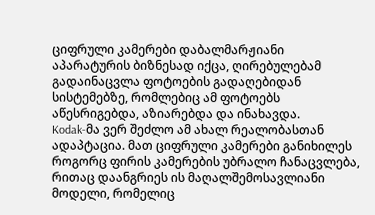ციფრული კამერები დაბალმარჟიანი აპარატურის ბიზნესად იქცა, ღირებულებამ გადაინაცვლა ფოტოების გადაღებიდან სისტემებზე, რომლებიც ამ ფოტოებს აწესრიგებდა, აზიარებდა და ინახავდა.
Kodak-მა ვერ შეძლო ამ ახალ რეალობასთან ადაპტაცია. მათ ციფრული კამერები განიხილეს როგორც ფირის კამერების უბრალო ჩანაცვლება, რითაც დაანგრიეს ის მაღალშემოსავლიანი მოდელი, რომელიც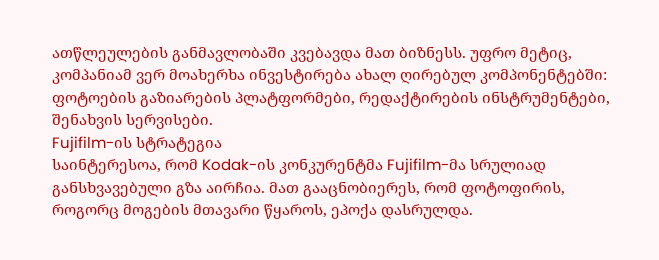ათწლეულების განმავლობაში კვებავდა მათ ბიზნესს. უფრო მეტიც, კომპანიამ ვერ მოახერხა ინვესტირება ახალ ღირებულ კომპონენტებში: ფოტოების გაზიარების პლატფორმები, რედაქტირების ინსტრუმენტები, შენახვის სერვისები.
Fujifilm-ის სტრატეგია
საინტერესოა, რომ Kodak-ის კონკურენტმა Fujifilm-მა სრულიად განსხვავებული გზა აირჩია. მათ გააცნობიერეს, რომ ფოტოფირის, როგორც მოგების მთავარი წყაროს, ეპოქა დასრულდა.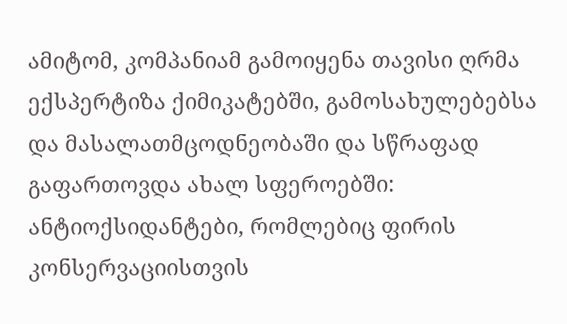ამიტომ, კომპანიამ გამოიყენა თავისი ღრმა ექსპერტიზა ქიმიკატებში, გამოსახულებებსა და მასალათმცოდნეობაში და სწრაფად გაფართოვდა ახალ სფეროებში: ანტიოქსიდანტები, რომლებიც ფირის კონსერვაციისთვის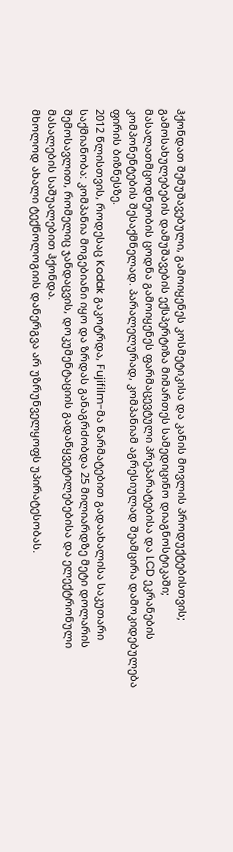ჰქონდათ შემუშავებული, გამოიყენეს კოსმეტიკისა და კანის მოვლის პროდუქტებისთვის; გამოსახულებების დამუშავების ექსპერტიზა მიმართეს სამედიცინო დიაგნოსტიკაში; მასალათმცოდნეობის ცოდნა გამოიყენეს ფარმაცევტული პრეპარატებისა და LCD ეკრანების კომპონენტების შესაქმნელად. პარალელურად, კომპანიამ აგრესიულად შეამცირა დამოკიდებულება ფირის ბიზნესზე.
2012 წლისთვის, როდესაც Kodak გაკოტრდა, Fujifilm-მა წარმატებით გადაახალისა საკუთარი საქმიანობა: კომპანია მოგებიანი იყო და ზრდას განაგრძობდა 25 მილიარდზე მეტი დოლარის შემოსავლით, რომელიც ჯანდაცვის, დოკუმენტაციის გადაწყვეტილებებისა და ელექტრონული მასალების საშუალებით ჰქონდა.
მხოლოდ ახალი ტექნოლოგიის დანერგვა არ უზრუნველყოფს უპირატესობას.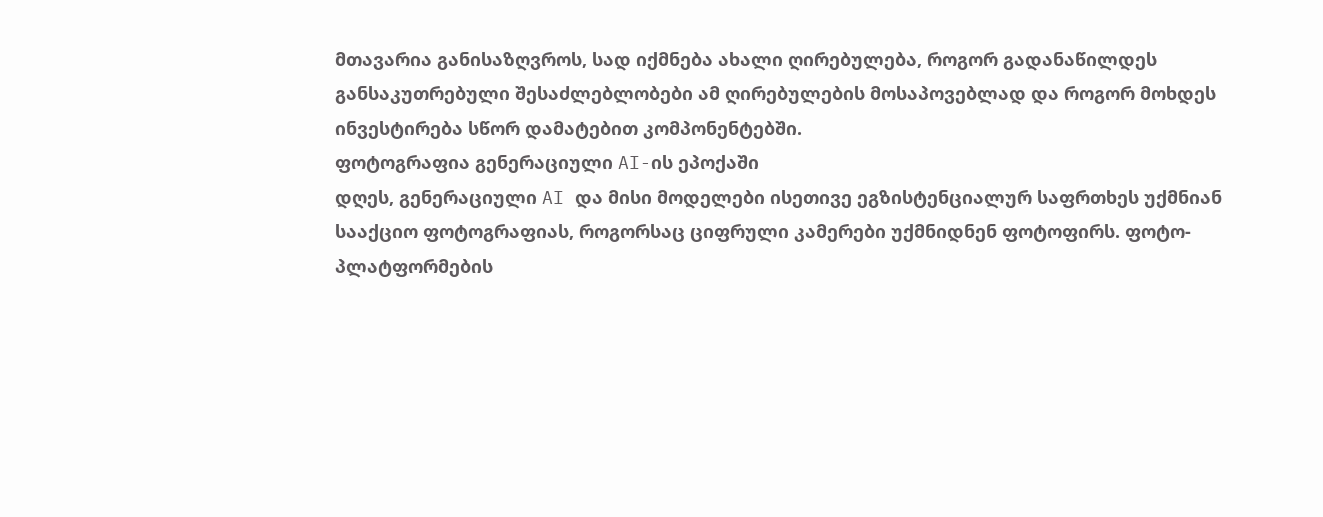მთავარია განისაზღვროს, სად იქმნება ახალი ღირებულება, როგორ გადანაწილდეს განსაკუთრებული შესაძლებლობები ამ ღირებულების მოსაპოვებლად და როგორ მოხდეს ინვესტირება სწორ დამატებით კომპონენტებში.
ფოტოგრაფია გენერაციული AI-ის ეპოქაში
დღეს, გენერაციული AI და მისი მოდელები ისეთივე ეგზისტენციალურ საფრთხეს უქმნიან სააქციო ფოტოგრაფიას, როგორსაც ციფრული კამერები უქმნიდნენ ფოტოფირს. ფოტო-პლატფორმების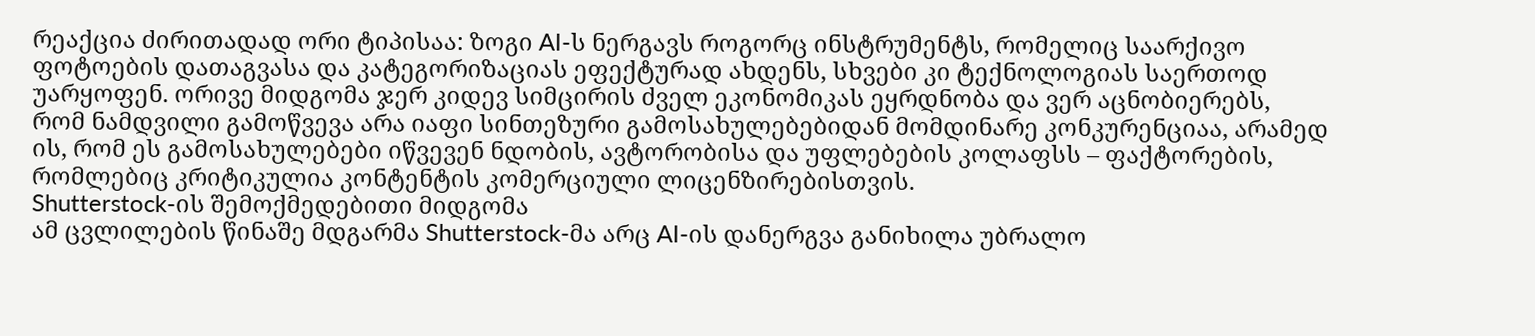რეაქცია ძირითადად ორი ტიპისაა: ზოგი AI-ს ნერგავს როგორც ინსტრუმენტს, რომელიც საარქივო ფოტოების დათაგვასა და კატეგორიზაციას ეფექტურად ახდენს, სხვები კი ტექნოლოგიას საერთოდ უარყოფენ. ორივე მიდგომა ჯერ კიდევ სიმცირის ძველ ეკონომიკას ეყრდნობა და ვერ აცნობიერებს, რომ ნამდვილი გამოწვევა არა იაფი სინთეზური გამოსახულებებიდან მომდინარე კონკურენციაა, არამედ ის, რომ ეს გამოსახულებები იწვევენ ნდობის, ავტორობისა და უფლებების კოლაფსს – ფაქტორების, რომლებიც კრიტიკულია კონტენტის კომერციული ლიცენზირებისთვის.
Shutterstock-ის შემოქმედებითი მიდგომა
ამ ცვლილების წინაშე მდგარმა Shutterstock-მა არც AI-ის დანერგვა განიხილა უბრალო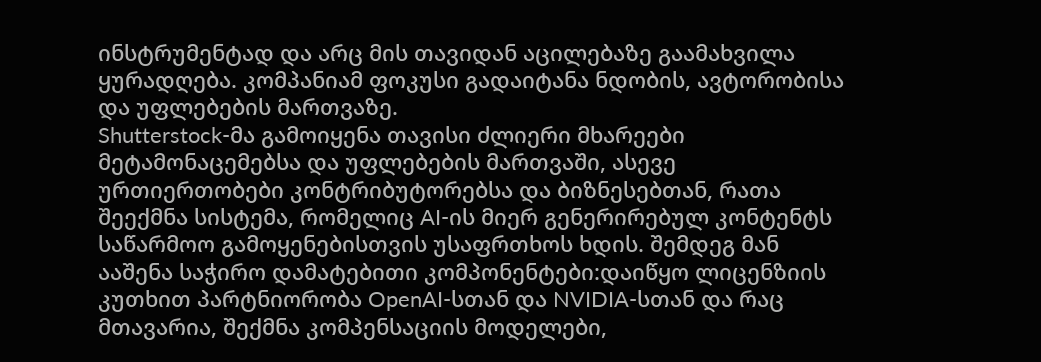ინსტრუმენტად და არც მის თავიდან აცილებაზე გაამახვილა ყურადღება. კომპანიამ ფოკუსი გადაიტანა ნდობის, ავტორობისა და უფლებების მართვაზე.
Shutterstock-მა გამოიყენა თავისი ძლიერი მხარეები მეტამონაცემებსა და უფლებების მართვაში, ასევე ურთიერთობები კონტრიბუტორებსა და ბიზნესებთან, რათა შეექმნა სისტემა, რომელიც AI-ის მიერ გენერირებულ კონტენტს საწარმოო გამოყენებისთვის უსაფრთხოს ხდის. შემდეგ მან ააშენა საჭირო დამატებითი კომპონენტები:დაიწყო ლიცენზიის კუთხით პარტნიორობა OpenAI-სთან და NVIDIA-სთან და რაც მთავარია, შექმნა კომპენსაციის მოდელები,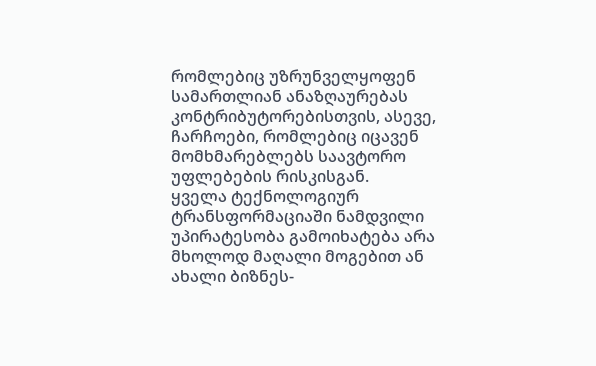რომლებიც უზრუნველყოფენ სამართლიან ანაზღაურებას კონტრიბუტორებისთვის, ასევე, ჩარჩოები, რომლებიც იცავენ მომხმარებლებს საავტორო უფლებების რისკისგან.
ყველა ტექნოლოგიურ ტრანსფორმაციაში ნამდვილი უპირატესობა გამოიხატება არა მხოლოდ მაღალი მოგებით ან ახალი ბიზნეს-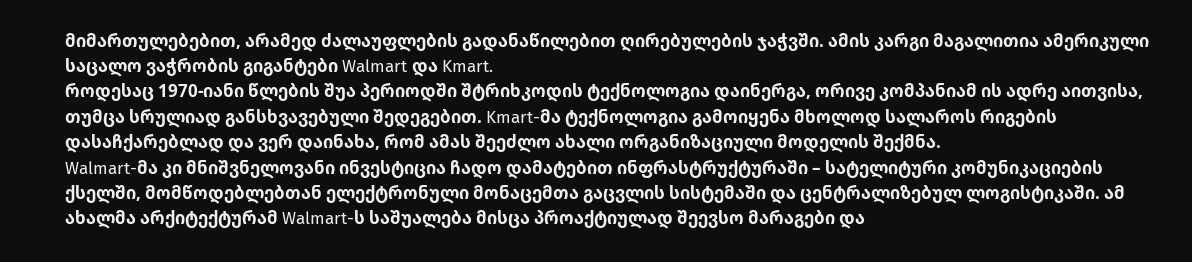მიმართულებებით, არამედ ძალაუფლების გადანაწილებით ღირებულების ჯაჭვში. ამის კარგი მაგალითია ამერიკული საცალო ვაჭრობის გიგანტები Walmart და Kmart.
როდესაც 1970-იანი წლების შუა პერიოდში შტრიხკოდის ტექნოლოგია დაინერგა, ორივე კომპანიამ ის ადრე აითვისა, თუმცა სრულიად განსხვავებული შედეგებით. Kmart-მა ტექნოლოგია გამოიყენა მხოლოდ სალაროს რიგების დასაჩქარებლად და ვერ დაინახა, რომ ამას შეეძლო ახალი ორგანიზაციული მოდელის შექმნა.
Walmart-მა კი მნიშვნელოვანი ინვესტიცია ჩადო დამატებით ინფრასტრუქტურაში – სატელიტური კომუნიკაციების ქსელში, მომწოდებლებთან ელექტრონული მონაცემთა გაცვლის სისტემაში და ცენტრალიზებულ ლოგისტიკაში. ამ ახალმა არქიტექტურამ Walmart-ს საშუალება მისცა პროაქტიულად შეევსო მარაგები და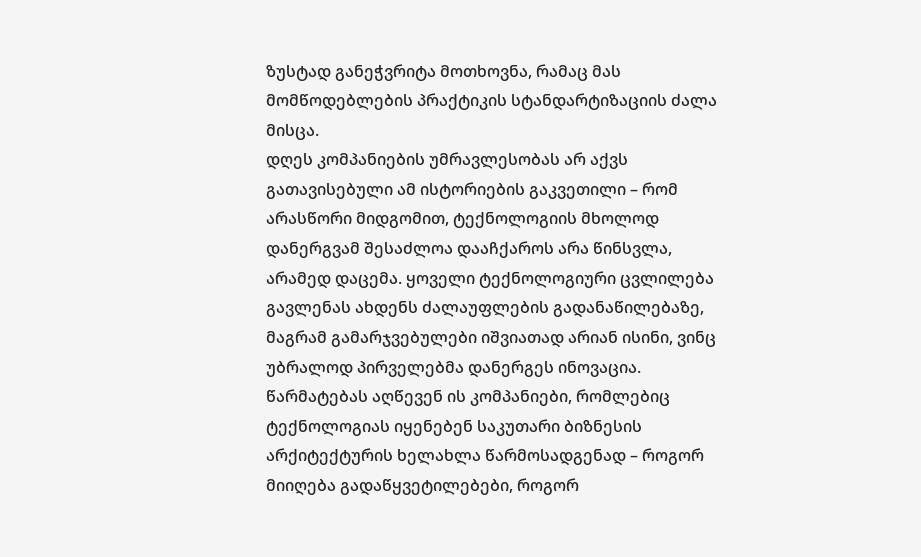ზუსტად განეჭვრიტა მოთხოვნა, რამაც მას მომწოდებლების პრაქტიკის სტანდარტიზაციის ძალა მისცა.
დღეს კომპანიების უმრავლესობას არ აქვს გათავისებული ამ ისტორიების გაკვეთილი – რომ არასწორი მიდგომით, ტექნოლოგიის მხოლოდ დანერგვამ შესაძლოა დააჩქაროს არა წინსვლა, არამედ დაცემა. ყოველი ტექნოლოგიური ცვლილება გავლენას ახდენს ძალაუფლების გადანაწილებაზე, მაგრამ გამარჯვებულები იშვიათად არიან ისინი, ვინც უბრალოდ პირველებმა დანერგეს ინოვაცია. წარმატებას აღწევენ ის კომპანიები, რომლებიც ტექნოლოგიას იყენებენ საკუთარი ბიზნესის არქიტექტურის ხელახლა წარმოსადგენად – როგორ მიიღება გადაწყვეტილებები, როგორ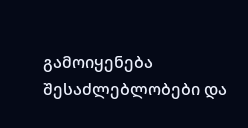გამოიყენება შესაძლებლობები და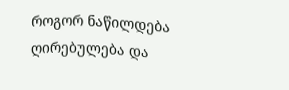როგორ ნაწილდება ღირებულება და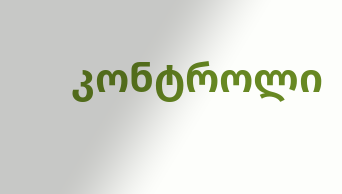კონტროლი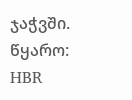ჯაჭვში.
წყარო: HBR